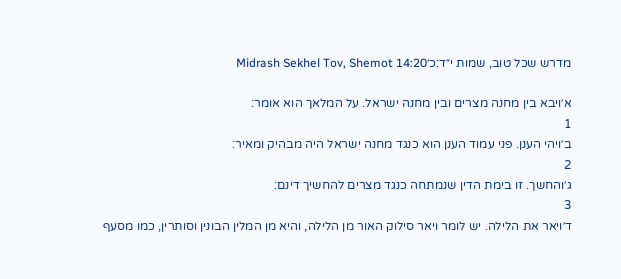מדרש שכל טוב, שמות י״ד:כ׳Midrash Sekhel Tov, Shemot 14:20

א׳ויבא בין מחנה מצרים ובין מחנה ישראל. על המלאך הוא אומר:
1
ב׳ויהי הענן. פני עמוד הענן הוא כנגד מחנה ישראל היה מבהיק ומאיר:
2
ג׳והחשך. זו בימת הדין שנמתחה כנגד מצרים להחשיך דינם:
3
ד׳ויאר את הלילה. יש לומר ויאר סילוק האור מן הלילה, והיא מן המלין הבונין וסותרין, כמו מסעף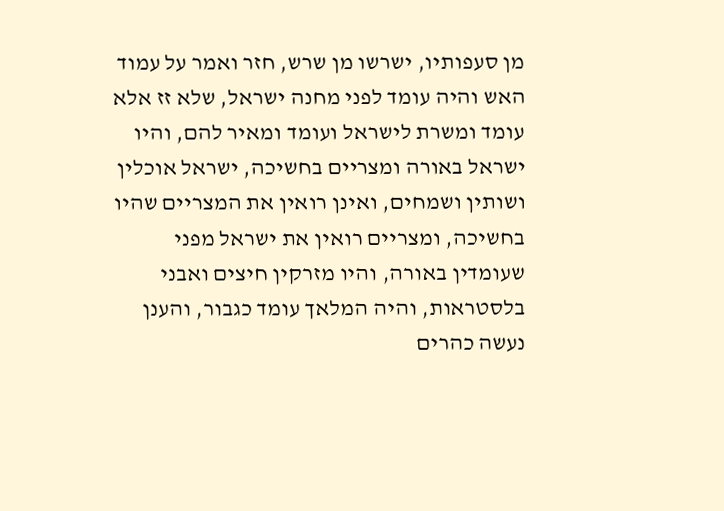מן סעפותיו, ישרשו מן שרש, חזר ואמר על עמוד האש והיה עומד לפני מחנה ישראל, שלא זז אלא עומד ומשרת לישראל ועומד ומאיר להם, והיו ישראל באורה ומצריים בחשיכה, ישראל אוכלין ושותין ושמחים, ואינן רואין את המצריים שהיו בחשיכה, ומצריים רואין את ישראל מפני שעומדין באורה, והיו מזרקין חיצים ואבני בלסטראות, והיה המלאך עומד כגבור, והענן נעשה כהרים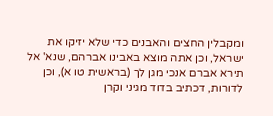ומקבלין החצים והאבנים כדי שלא יזיקו את ישראל, וכן אתה מוצא באבינו אברהם, שנא' אל תירא אברם אנכי מגן לך (בראשית טו א), וכן לדורות, דכתיב בדוד מגיני וקרן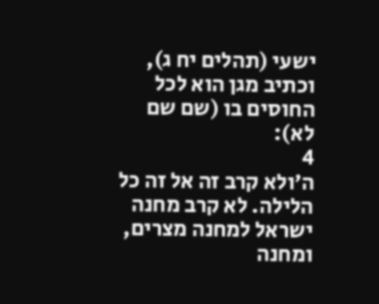ישעי (תהלים יח ג), וכתיב מגן הוא לכל החוסים בו (שם שם לא):
4
ה׳ולא קרב זה אל זה כל הלילה. לא קרב מחנה ישראל למחנה מצרים, ומחנה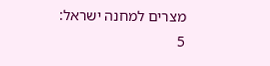מצרים למחנה ישראל:
5